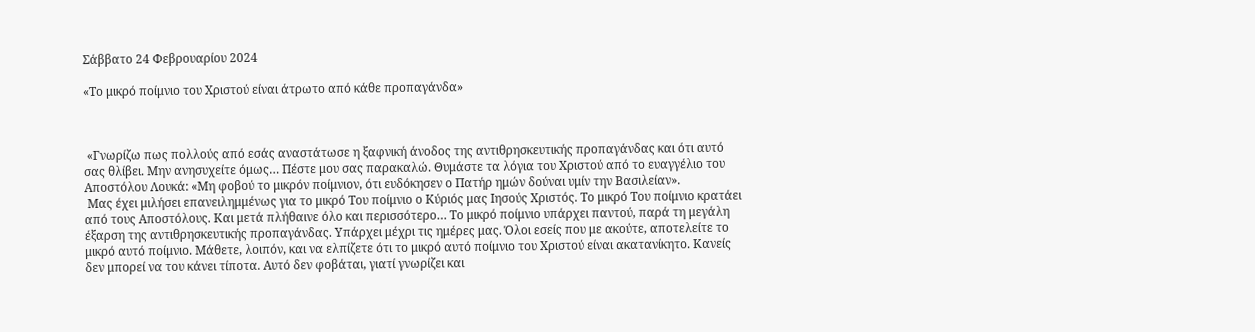Σάββατο 24 Φεβρουαρίου 2024

«Το μικρό ποίμνιο του Χριστού είναι άτρωτο από κάθε προπαγάνδα»



 «Γνωρίζω πως πολλούς από εσάς αναστάτωσε η ξαφνική άνοδος της αντιθρησκευτικής προπαγάνδας και ότι αυτό σας θλίβει. Μην ανησυχείτε όμως… Πέστε μου σας παρακαλώ. Θυμάστε τα λόγια του Χριστού από το ευαγγέλιο του Αποστόλου Λουκά: «Μη φοβού το μικρόν ποίμνιον, ότι ευδόκησεν ο Πατήρ ημών δούναι υμίν την Βασιλείαν».
 Μας έχει μιλήσει επανειλημμένως για το μικρό Του ποίμνιο ο Κύριός μας Ιησούς Χριστός. Το μικρό Του ποίμνιο κρατάει από τους Αποστόλους. Και μετά πλήθαινε όλο και περισσότερο… Το μικρό ποίμνιο υπάρχει παντού, παρά τη μεγάλη έξαρση της αντιθρησκευτικής προπαγάνδας. Υπάρχει μέχρι τις ημέρες μας. Όλοι εσείς που με ακούτε, αποτελείτε το μικρό αυτό ποίμνιο. Μάθετε, λοιπόν, και να ελπίζετε ότι το μικρό αυτό ποίμνιο του Χριστού είναι ακατανίκητο. Κανείς δεν μπορεί να του κάνει τίποτα. Αυτό δεν φοβάται, γιατί γνωρίζει και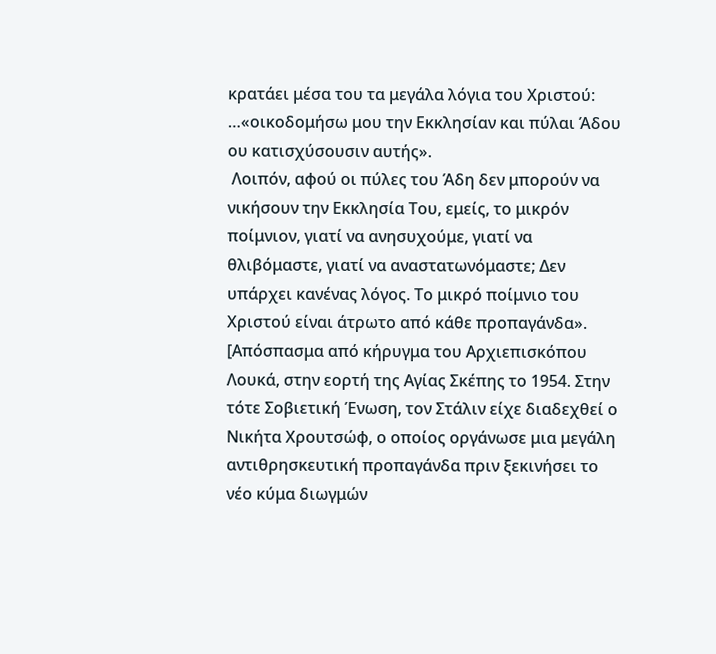κρατάει μέσα του τα μεγάλα λόγια του Χριστού: …«οικοδομήσω μου την Εκκλησίαν και πύλαι Άδου ου κατισχύσουσιν αυτής».
 Λοιπόν, αφού οι πύλες του Άδη δεν μπορούν να νικήσουν την Εκκλησία Του, εμείς, το μικρόν ποίμνιον, γιατί να ανησυχούμε, γιατί να θλιβόμαστε, γιατί να αναστατωνόμαστε; Δεν υπάρχει κανένας λόγος. Το μικρό ποίμνιο του Χριστού είναι άτρωτο από κάθε προπαγάνδα».
[Απόσπασμα από κήρυγμα του Αρχιεπισκόπου Λουκά, στην εορτή της Αγίας Σκέπης το 1954. Στην τότε Σοβιετική Ένωση, τον Στάλιν είχε διαδεχθεί ο Νικήτα Χρουτσώφ, ο οποίος οργάνωσε μια μεγάλη αντιθρησκευτική προπαγάνδα πριν ξεκινήσει το νέο κύμα διωγμών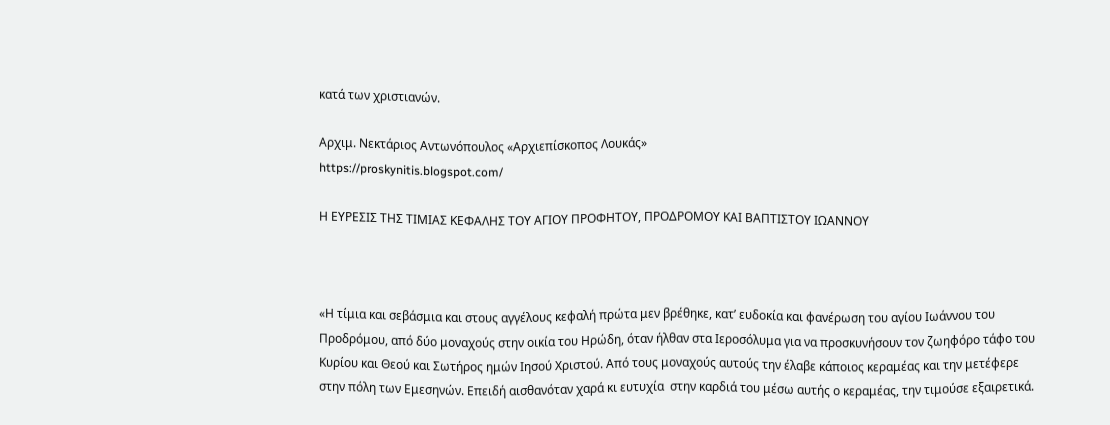κατά των χριστιανών.

Αρχιμ. Νεκτάριος Αντωνόπουλος «Αρχιεπίσκοπος Λουκάς»
https://proskynitis.blogspot.com/

Η ΕΥΡΕΣΙΣ ΤΗΣ ΤΙΜΙΑΣ ΚΕΦΑΛΗΣ ΤΟΥ ΑΓΙΟΥ ΠΡΟΦΗΤΟΥ, ΠΡΟΔΡΟΜΟΥ ΚΑΙ ΒΑΠΤΙΣΤΟΥ ΙΩΑΝΝΟΥ



«Η τίμια και σεβάσμια και στους αγγέλους κεφαλή πρώτα μεν βρέθηκε, κατ’ ευδοκία και φανέρωση του αγίου Ιωάννου του Προδρόμου, από δύο μοναχούς στην οικία του Ηρώδη, όταν ήλθαν στα Ιεροσόλυμα για να προσκυνήσουν τον ζωηφόρο τάφο του Κυρίου και Θεού και Σωτήρος ημών Ιησού Χριστού. Από τους μοναχούς αυτούς την έλαβε κάποιος κεραμέας και την μετέφερε στην πόλη των Εμεσηνών. Επειδή αισθανόταν χαρά κι ευτυχία  στην καρδιά του μέσω αυτής ο κεραμέας, την τιμούσε εξαιρετικά.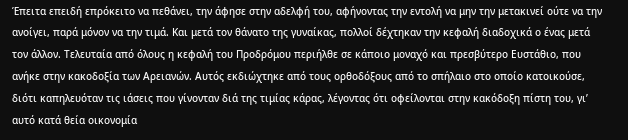Έπειτα επειδή επρόκειτο να πεθάνει, την άφησε στην αδελφή του, αφήνοντας την εντολή να μην την μετακινεί ούτε να την ανοίγει, παρά μόνον να την τιμά. Και μετά τον θάνατο της γυναίκας, πολλοί δέχτηκαν την κεφαλή διαδοχικά ο ένας μετά τον άλλον. Τελευταία από όλους η κεφαλή του Προδρόμου περιήλθε σε κάποιο μοναχό και πρεσβύτερο Ευστάθιο, που ανήκε στην κακοδοξία των Αρειανών. Αυτός εκδιώχτηκε από τους ορθοδόξους από το σπήλαιο στο οποίο κατοικούσε, διότι καπηλευόταν τις ιάσεις που γίνονταν διά της τιμίας κάρας, λέγοντας ότι οφείλονται στην κακόδοξη πίστη του, γι’ αυτό κατά θεία οικονομία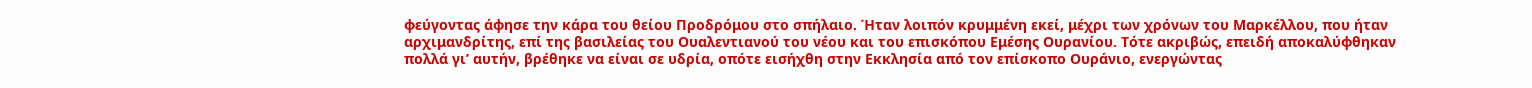φεύγοντας άφησε την κάρα του θείου Προδρόμου στο σπήλαιο. Ήταν λοιπόν κρυμμένη εκεί, μέχρι των χρόνων του Μαρκέλλου, που ήταν αρχιμανδρίτης, επί της βασιλείας του Ουαλεντιανού του νέου και του επισκόπου Εμέσης Ουρανίου. Τότε ακριβώς, επειδή αποκαλύφθηκαν πολλά γι’ αυτήν, βρέθηκε να είναι σε υδρία, οπότε εισήχθη στην Εκκλησία από τον επίσκοπο Ουράνιο, ενεργώντας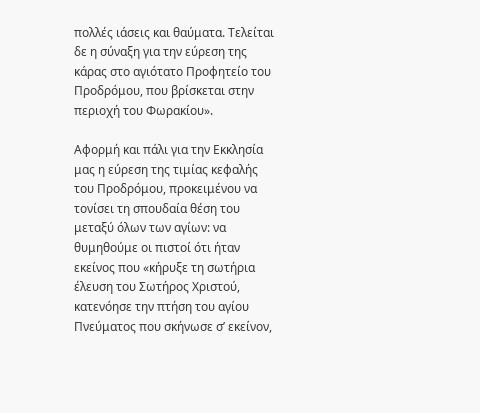πολλές ιάσεις και θαύματα. Τελείται δε η σύναξη για την εύρεση της κάρας στο αγιότατο Προφητείο του Προδρόμου, που βρίσκεται στην περιοχή του Φωρακίου».

Αφορμή και πάλι για την Εκκλησία μας η εύρεση της τιμίας κεφαλής του Προδρόμου, προκειμένου να τονίσει τη σπουδαία θέση του μεταξύ όλων των αγίων: να θυμηθούμε οι πιστοί ότι ήταν εκείνος που «κήρυξε τη σωτήρια έλευση του Σωτήρος Χριστού, κατενόησε την πτήση του αγίου Πνεύματος που σκήνωσε σ’ εκείνον,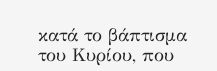κατά το βάπτισμα του Κυρίου, που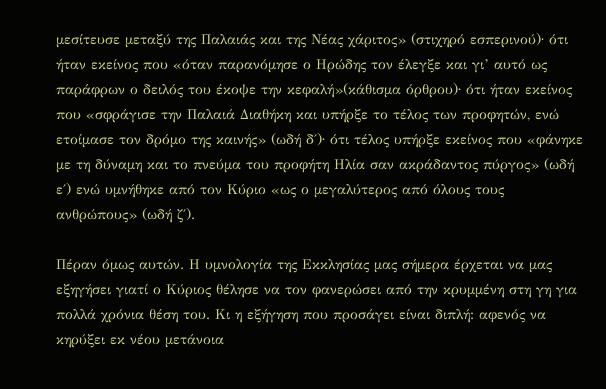μεσίτευσε μεταξύ της Παλαιάς και της Νέας χάριτος» (στιχηρό εσπερινού)∙ ότι ήταν εκείνος που «όταν παρανόμησε ο Ηρώδης τον έλεγξε και γι’ αυτό ως παράφρων ο δειλός του έκοψε την κεφαλή»(κάθισμα όρθρου)∙ ότι ήταν εκείνος που «σφράγισε την Παλαιά Διαθήκη και υπήρξε το τέλος των προφητών, ενώ ετοίμασε τον δρόμο της καινής» (ωδή δ΄)∙ ότι τέλος υπήρξε εκείνος που «φάνηκε με τη δύναμη και το πνεύμα του προφήτη Ηλία σαν ακράδαντος πύργος» (ωδή ε΄) ενώ υμνήθηκε από τον Κύριο «ως ο μεγαλύτερος από όλους τους ανθρώπους» (ωδή ζ΄).

Πέραν όμως αυτών. Η υμνολογία της Εκκλησίας μας σήμερα έρχεται να μας εξηγήσει γιατί ο Κύριος θέλησε να τον φανερώσει από την κρυμμένη στη γη για πολλά χρόνια θέση του. Κι η εξήγηση που προσάγει είναι διπλή: αφενός να κηρύξει εκ νέου μετάνοια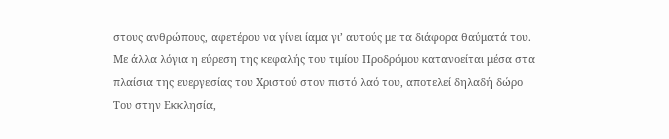στους ανθρώπους, αφετέρου να γίνει ίαμα γι’ αυτούς με τα διάφορα θαύματά του. Με άλλα λόγια η εύρεση της κεφαλής του τιμίου Προδρόμου κατανοείται μέσα στα πλαίσια της ευεργεσίας του Χριστού στον πιστό λαό του, αποτελεί δηλαδή δώρο Του στην Εκκλησία,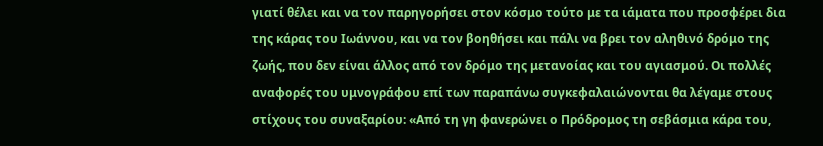γιατί θέλει και να τον παρηγορήσει στον κόσμο τούτο με τα ιάματα που προσφέρει δια της κάρας του Ιωάννου, και να τον βοηθήσει και πάλι να βρει τον αληθινό δρόμο της ζωής, που δεν είναι άλλος από τον δρόμο της μετανοίας και του αγιασμού. Οι πολλές αναφορές του υμνογράφου επί των παραπάνω συγκεφαλαιώνονται θα λέγαμε στους στίχους του συναξαρίου: «Από τη γη φανερώνει ο Πρόδρομος τη σεβάσμια κάρα του,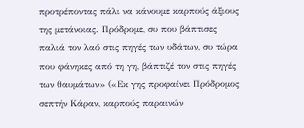προτρέποντας πάλι να κάνουμε καρπούς άξιους της μετάνοιας. Πρόδρομε, συ που βάπτισες παλιά τον λαό στις πηγές των υδάτων, συ τώρα που φάνηκες από τη γη, βάπτιζέ τον στις πηγές των θαυμάτων» («Εκ γης προφαίνει Πρόδρομος σεπτήν Κάραν, καρπούς παραινών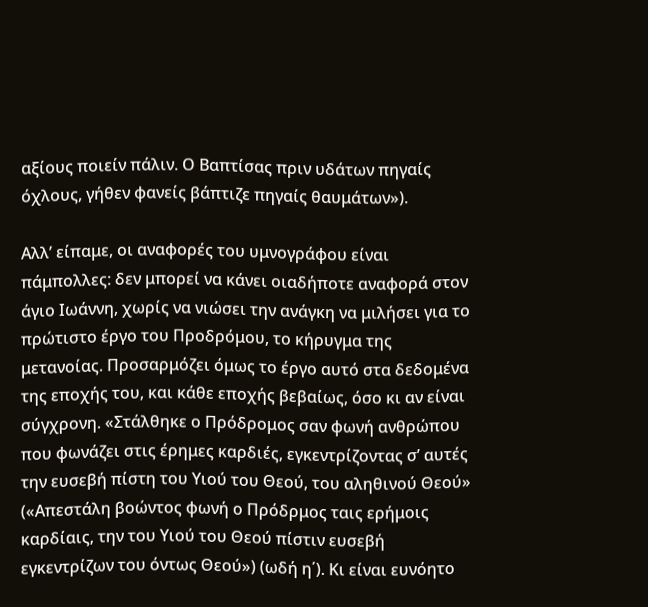αξίους ποιείν πάλιν. Ο Βαπτίσας πριν υδάτων πηγαίς όχλους, γήθεν φανείς βάπτιζε πηγαίς θαυμάτων»).

Αλλ’ είπαμε, οι αναφορές του υμνογράφου είναι πάμπολλες: δεν μπορεί να κάνει οιαδήποτε αναφορά στον άγιο Ιωάννη, χωρίς να νιώσει την ανάγκη να μιλήσει για το πρώτιστο έργο του Προδρόμου, το κήρυγμα της μετανοίας. Προσαρμόζει όμως το έργο αυτό στα δεδομένα της εποχής του, και κάθε εποχής βεβαίως, όσο κι αν είναι σύγχρονη. «Στάλθηκε ο Πρόδρομος σαν φωνή ανθρώπου που φωνάζει στις έρημες καρδιές, εγκεντρίζοντας σ’ αυτές την ευσεβή πίστη του Υιού του Θεού, του αληθινού Θεού» («Απεστάλη βοώντος φωνή ο Πρόδρμος ταις ερήμοις καρδίαις, την του Υιού του Θεού πίστιν ευσεβή εγκεντρίζων του όντως Θεού») (ωδή η΄). Κι είναι ευνόητο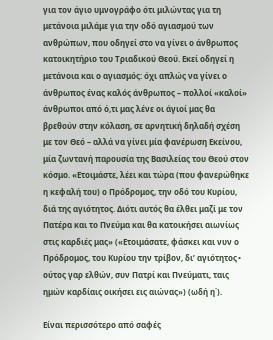για τον άγιο υμνογράφο ότι μιλώντας για τη μετάνοια μιλάμε για την οδό αγιασμού των ανθρώπων, που οδηγεί στο να γίνει ο άνθρωπος κατοικητήριο του Τριαδικού Θεού. Εκεί οδηγεί η μετάνοια και ο αγιασμός: όχι απλώς να γίνει ο άνθρωπος ένας καλός άνθρωπος – πολλοί «καλοί» άνθρωποι από ό,τι μας λένε οι άγιοί μας θα βρεθούν στην κόλαση, σε αρνητική δηλαδή σχέση με τον Θεό – αλλά να γίνει μία φανέρωση Εκείνου, μία ζωντανή παρουσία της Βασιλείας του Θεού στον κόσμο. «Ετοιμάστε, λέει και τώρα (που φανερώθηκε η κεφαλή του) ο Πρόδρομος, την οδό του Κυρίου, διά της αγιότητος. Διότι αυτός θα έλθει μαζί με τον Πατέρα και το Πνεύμα και θα κατοικήσει αιωνίως στις καρδιές μας» («Ετοιμάσατε, φάσκει και νυν ο Πρόδρομος, του Κυρίου την τρίβον, δι’ αγιότητος∙ ούτος γαρ ελθών, συν Πατρί και Πνεύματι, ταις ημών καρδίαις οικήσει εις αιώνας») (ωδή η΄).

Είναι περισσότερο από σαφές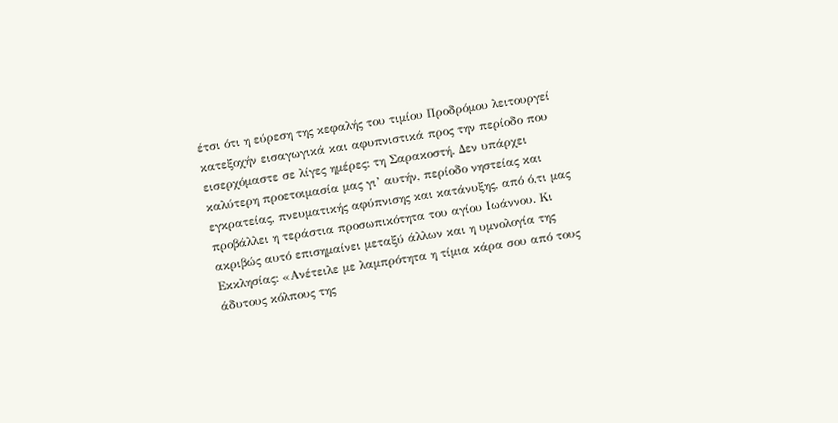έτσι ότι η εύρεση της κεφαλής του τιμίου Προδρόμου λειτουργεί κατεξοχήν εισαγωγικά και αφυπνιστικά προς την περίοδο που εισερχόμαστε σε λίγες ημέρες: τη Σαρακοστή. Δεν υπάρχει καλύτερη προετοιμασία μας γι’ αυτήν, περίοδο νηστείας και εγκρατείας, πνευματικής αφύπνισης και κατάνυξης, από ό,τι μας προβάλλει η τεράστια προσωπικότητα του αγίου Ιωάννου. Κι ακριβώς αυτό επισημαίνει μεταξύ άλλων και η υμνολογία της Εκκλησίας: «Ανέτειλε με λαμπρότητα η τίμια κάρα σου από τους άδυτους κόλπους της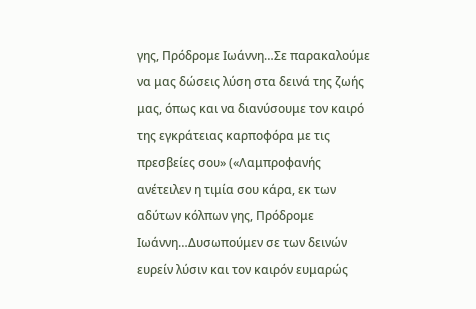γης, Πρόδρομε Ιωάννη…Σε παρακαλούμε να μας δώσεις λύση στα δεινά της ζωής μας, όπως και να διανύσουμε τον καιρό της εγκράτειας καρποφόρα με τις πρεσβείες σου» («Λαμπροφανής ανέτειλεν η τιμία σου κάρα, εκ των αδύτων κόλπων γης, Πρόδρομε Ιωάννη…Δυσωπούμεν σε των δεινών ευρείν λύσιν και τον καιρόν ευμαρώς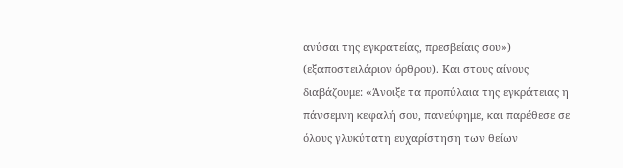ανύσαι της εγκρατείας, πρεσβείαις σου») (εξαποστειλάριον όρθρου). Και στους αίνους διαβάζουμε: «Άνοιξε τα προπύλαια της εγκράτειας η πάνσεμνη κεφαλή σου, πανεύφημε, και παρέθεσε σε όλους γλυκύτατη ευχαρίστηση των θείων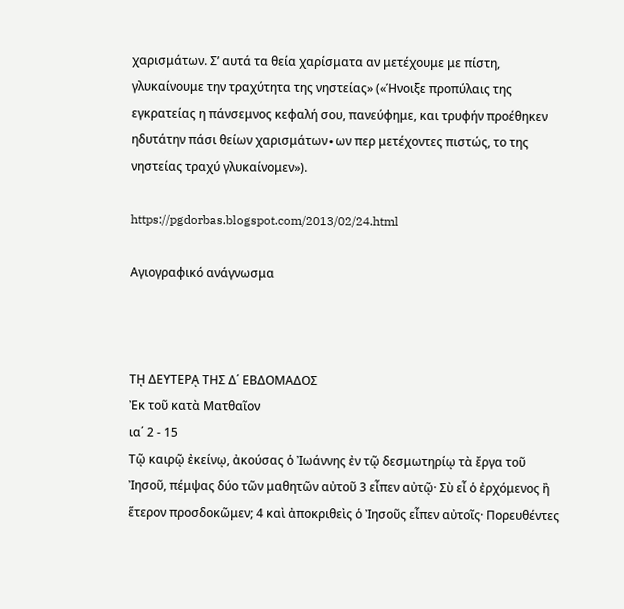χαρισμάτων. Σ’ αυτά τα θεία χαρίσματα αν μετέχουμε με πίστη, γλυκαίνουμε την τραχύτητα της νηστείας» («Ήνοιξε προπύλαις της εγκρατείας η πάνσεμνος κεφαλή σου, πανεύφημε, και τρυφήν προέθηκεν ηδυτάτην πάσι θείων χαρισμάτων∙ων περ μετέχοντες πιστώς, το της νηστείας τραχύ γλυκαίνομεν»).

https://pgdorbas.blogspot.com/2013/02/24.html

Αγιογραφικό ανάγνωσμα



Τῌ ΔΕΥΤΕΡᾼ ΤΗΣ Δ΄ ΕΒΔΟΜΑΔΟΣ
Ἐκ τοῦ κατὰ Ματθαῖον
ια΄ 2 - 15
Τῷ καιρῷ ἐκείνῳ, ἀκούσας ὁ Ἰωάννης ἐν τῷ δεσμωτηρίῳ τὰ ἔργα τοῦ Ἰησοῦ, πέμψας δύο τῶν μαθητῶν αὐτοῦ 3 εἶπεν αὐτῷ· Σὺ εἶ ὁ ἐρχόμενος ἢ ἕτερον προσδοκῶμεν; 4 καὶ ἀποκριθεὶς ὁ Ἰησοῦς εἶπεν αὐτοῖς· Πορευθέντες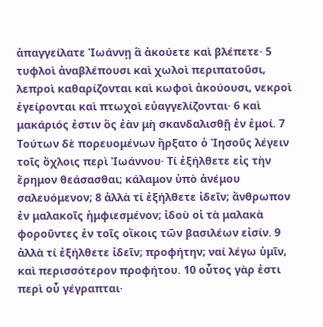ἀπαγγείλατε Ἰωάννῃ ἃ ἀκούετε καὶ βλέπετε· 5 τυφλοὶ ἀναβλέπουσι καὶ χωλοὶ περιπατοῦσι, λεπροὶ καθαρίζονται καὶ κωφοὶ ἀκούουσι, νεκροὶ ἐγείρονται καὶ πτωχοὶ εὐαγγελίζονται· 6 καὶ μακάριός ἐστιν ὃς ἐὰν μὴ σκανδαλισθῇ ἐν ἐμοί. 7 Τούτων δὲ πορευομένων ἤρξατο ὁ Ἰησοῦς λέγειν τοῖς ὄχλοις περὶ Ἰωάννου· Τί ἐξήλθετε εἰς τὴν ἔρημον θεάσασθαι; κάλαμον ὑπὸ ἀνέμου σαλευόμενον; 8 ἀλλὰ τί ἐξήλθετε ἰδεῖν; ἄνθρωπον ἐν μαλακοῖς ἠμφιεσμένον; ἰδοὺ οἱ τὰ μαλακὰ φοροῦντες ἐν τοῖς οἴκοις τῶν βασιλέων εἰσίν. 9 ἀλλὰ τί ἐξήλθετε ἰδεῖν; προφήτην; ναί λέγω ὑμῖν, καὶ περισσότερον προφήτου. 10 οὗτος γὰρ ἐστι περὶ οὗ γέγραπται·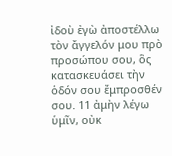ἰδοὺ ἐγὼ ἀποστέλλω τὸν ἄγγελόν μου πρὸ προσώπου σου, ὃς κατασκευάσει τὴν ὁδόν σου ἔμπροσθέν σου. 11 ἀμὴν λέγω ὑμῖν, οὐκ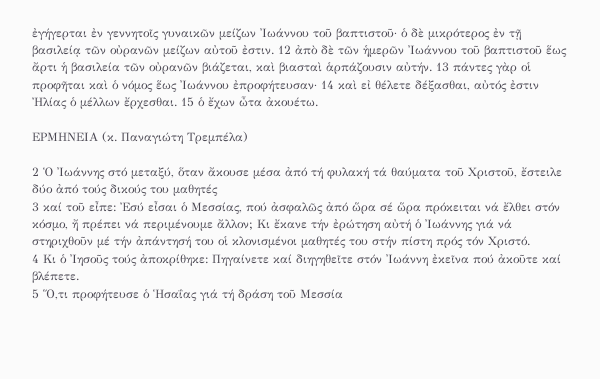ἐγήγερται ἐν γεννητοῖς γυναικῶν μείζων Ἰωάννου τοῦ βαπτιστοῦ· ὁ δὲ μικρότερος ἐν τῇ βασιλείᾳ τῶν οὐρανῶν μείζων αὐτοῦ ἐστιν. 12 ἀπὸ δὲ τῶν ἡμερῶν Ἰωάννου τοῦ βαπτιστοῦ ἕως ἄρτι ἡ βασιλεία τῶν οὐρανῶν βιάζεται, καὶ βιασταὶ ἁρπάζουσιν αὐτήν. 13 πάντες γὰρ οἱ προφῆται καὶ ὁ νόμος ἕως Ἰωάννου ἐπροφήτευσαν· 14 καὶ εἰ θέλετε δέξασθαι, αὐτός ἐστιν Ἠλίας ὁ μέλλων ἔρχεσθαι. 15 ὁ ἔχων ὦτα ἀκουέτω.

ΕΡΜΗΝΕΙΑ (κ. Παναγιώτη Τρεμπέλα)

2 Ὁ Ἰωάννης στό μεταξύ, ὅταν ἄκουσε μέσα ἀπό τή φυλακή τά θαύματα τοῦ Χριστοῦ, ἔστειλε δύο ἀπό τούς δικούς του μαθητές
3 καί τοῦ εἶπε: Ἐσύ εἶσαι ὁ Μεσσίας, πού ἀσφαλῶς ἀπό ὥρα σέ ὥρα πρόκειται νά ἔλθει στόν κόσμο, ἤ πρέπει νά περιμένουμε ἄλλον; Κι ἔκανε τήν ἐρώτηση αὐτή ὁ Ἰωάννης γιά νά στηριχθοῦν μέ τήν ἀπάντησή του οἱ κλονισμένοι μαθητές του στήν πίστη πρός τόν Χριστό.
4 Κι ὁ Ἰησοῦς τούς ἀποκρίθηκε: Πηγαίνετε καί διηγηθεῖτε στόν Ἰωάννη ἐκεῖνα πού ἀκοῦτε καί βλέπετε.
5 Ὅ,τι προφήτευσε ὁ Ἡσαΐας γιά τή δράση τοῦ Μεσσία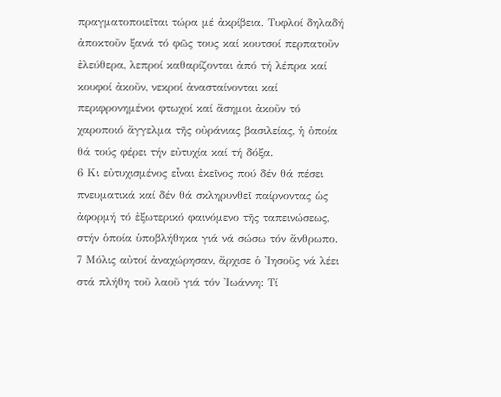πραγματοποιεῖται τώρα μέ ἀκρίβεια. Τυφλοί δηλαδή ἀποκτοῦν ξανά τό φῶς τους καί κουτσοί περπατοῦν ἐλεύθερα, λεπροί καθαρίζονται ἀπό τή λέπρα καί κουφοί ἀκοῦν, νεκροί ἀνασταίνονται καί περιφρονημένοι φτωχοί καί ἄσημοι ἀκοῦν τό χαροποιό ἄγγελμα τῆς οὐράνιας βασιλείας, ἡ ὁποία θά τούς φέρει τήν εὐτυχία καί τή δόξα.
6 Κι εὐτυχισμένος εἶναι ἐκεῖνος πού δέν θά πέσει πνευματικά καί δέν θά σκληρυνθεῖ παίρνοντας ὡς ἀφορμή τό ἐξωτερικό φαινόμενο τῆς ταπεινώσεως, στήν ὁποία ὑποβλήθηκα γιά νά σώσω τόν ἄνθρωπο.
7 Μόλις αὐτοί ἀναχώρησαν, ἄρχισε ὁ Ἰησοῦς νά λέει στά πλήθη τοῦ λαοῦ γιά τόν Ἰωάννη: Τί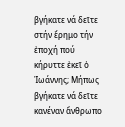βγήκατε νά δεῖτε στήν ἔρημο τήν ἐποχή πού κήρυττε ἐκεῖ ὁ Ἰωάννης; Μήπως βγήκατε νά δεῖτε κανέναν ἄνθρωπο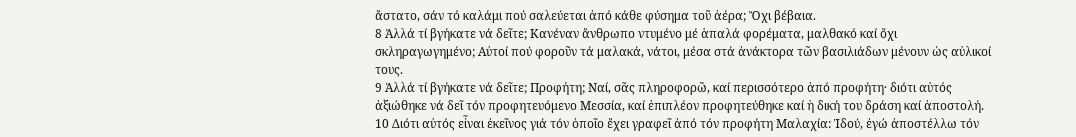ἄστατο, σάν τό καλάμι πού σαλεύεται ἀπό κάθε φύσημα τοῦ ἀέρα; Ὄχι βέβαια.
8 Ἀλλά τί βγήκατε νά δεῖτε; Κανέναν ἄνθρωπο ντυμένο μέ ἁπαλά φορέματα, μαλθακό καί ὄχι σκληραγωγημένο; Αὐτοί πού φοροῦν τά μαλακά, νάτοι, μέσα στά ἀνάκτορα τῶν βασιλιάδων μένουν ὡς αὐλικοί τους.
9 Ἀλλά τί βγήκατε νά δεῖτε; Προφήτη; Ναί, σᾶς πληροφορῶ, καί περισσότερο ἀπό προφήτη· διότι αὐτός ἀξιώθηκε νά δεῖ τόν προφητευόμενο Μεσσία, καί ἐπιπλέον προφητεύθηκε καί ἡ δική του δράση καί ἀποστολή.
10 Διότι αὐτός εἶναι ἐκεῖνος γιά τόν ὁποῖο ἔχει γραφεῖ ἀπό τόν προφήτη Μαλαχία: Ἰδού, ἐγώ ἀποστέλλω τόν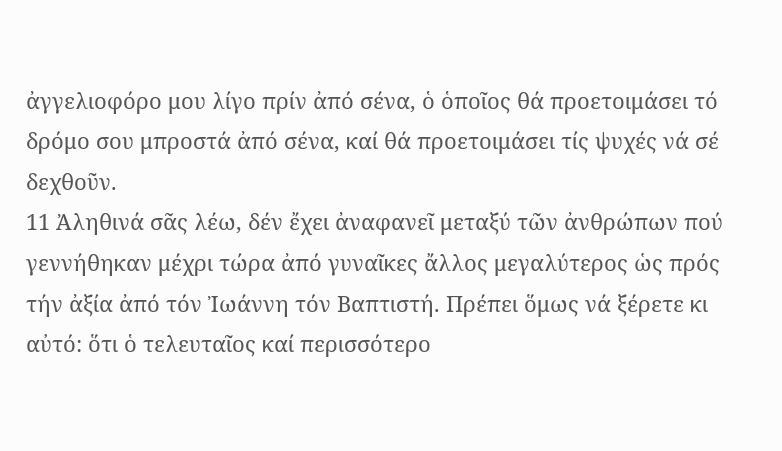ἀγγελιοφόρο μου λίγο πρίν ἀπό σένα, ὁ ὁποῖος θά προετοιμάσει τό δρόμο σου μπροστά ἀπό σένα, καί θά προετοιμάσει τίς ψυχές νά σέ δεχθοῦν.
11 Ἀληθινά σᾶς λέω, δέν ἔχει ἀναφανεῖ μεταξύ τῶν ἀνθρώπων πού γεννήθηκαν μέχρι τώρα ἀπό γυναῖκες ἄλλος μεγαλύτερος ὡς πρός τήν ἀξία ἀπό τόν Ἰωάννη τόν Βαπτιστή. Πρέπει ὅμως νά ξέρετε κι αὐτό: ὅτι ὁ τελευταῖος καί περισσότερο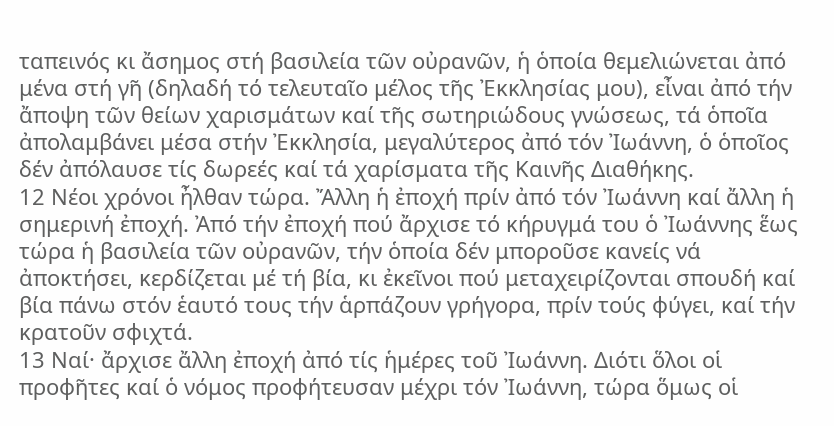ταπεινός κι ἄσημος στή βασιλεία τῶν οὐρανῶν, ἡ ὁποία θεμελιώνεται ἀπό μένα στή γῆ (δηλαδή τό τελευταῖο μέλος τῆς Ἐκκλησίας μου), εἶναι ἀπό τήν ἄποψη τῶν θείων χαρισμάτων καί τῆς σωτηριώδους γνώσεως, τά ὁποῖα ἀπολαμβάνει μέσα στήν Ἐκκλησία, μεγαλύτερος ἀπό τόν Ἰωάννη, ὁ ὁποῖος δέν ἀπόλαυσε τίς δωρεές καί τά χαρίσματα τῆς Καινῆς Διαθήκης.
12 Νέοι χρόνοι ἦλθαν τώρα. Ἄλλη ἡ ἐποχή πρίν ἀπό τόν Ἰωάννη καί ἄλλη ἡ σημερινή ἐποχή. Ἀπό τήν ἐποχή πού ἄρχισε τό κήρυγμά του ὁ Ἰωάννης ἕως τώρα ἡ βασιλεία τῶν οὐρανῶν, τήν ὁποία δέν μποροῦσε κανείς νά ἀποκτήσει, κερδίζεται μέ τή βία, κι ἐκεῖνοι πού μεταχειρίζονται σπουδή καί βία πάνω στόν ἑαυτό τους τήν ἁρπάζουν γρήγορα, πρίν τούς φύγει, καί τήν κρατοῦν σφιχτά.
13 Ναί· ἄρχισε ἄλλη ἐποχή ἀπό τίς ἡμέρες τοῦ Ἰωάννη. Διότι ὅλοι οἱ προφῆτες καί ὁ νόμος προφήτευσαν μέχρι τόν Ἰωάννη, τώρα ὅμως οἱ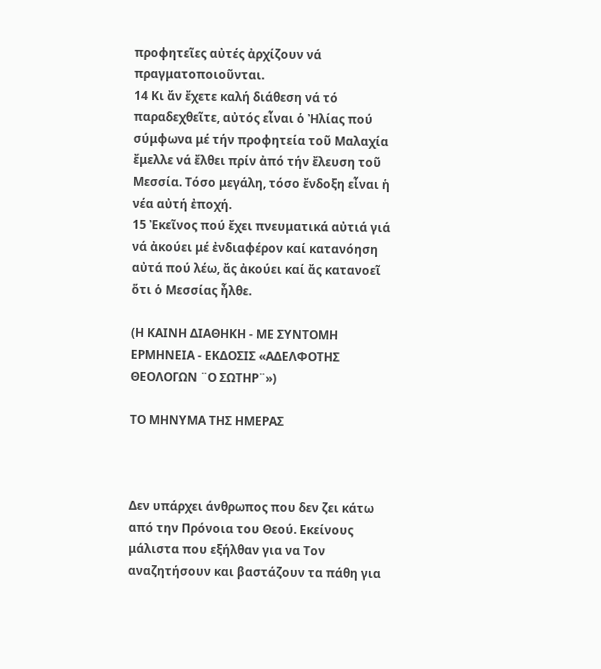προφητεῖες αὐτές ἀρχίζουν νά πραγματοποιοῦνται.
14 Κι ἄν ἔχετε καλή διάθεση νά τό παραδεχθεῖτε, αὐτός εἶναι ὁ Ἠλίας πού σύμφωνα μέ τήν προφητεία τοῦ Μαλαχία ἔμελλε νά ἔλθει πρίν ἀπό τήν ἔλευση τοῦ Μεσσία. Τόσο μεγάλη, τόσο ἔνδοξη εἶναι ἡ νέα αὐτή ἐποχή.
15 Ἐκεῖνος πού ἔχει πνευματικά αὐτιά γιά νά ἀκούει μέ ἐνδιαφέρον καί κατανόηση αὐτά πού λέω, ἄς ἀκούει καί ἄς κατανοεῖ ὅτι ὁ Μεσσίας ἦλθε.

(Η ΚΑΙΝΗ ΔΙΑΘΗΚΗ - ΜΕ ΣΥΝΤΟΜΗ ΕΡΜΗΝΕΙΑ - ΕΚΔΟΣΙΣ «ΑΔΕΛΦΟΤΗΣ ΘΕΟΛΟΓΩΝ ¨Ο ΣΩΤΗΡ¨»)

ΤΟ ΜΗΝΥΜΑ ΤΗΣ ΗΜΕΡΑΣ



Δεν υπάρχει άνθρωπος που δεν ζει κάτω από την Πρόνοια του Θεού. Εκείνους μάλιστα που εξήλθαν για να Τον αναζητήσουν και βαστάζουν τα πάθη για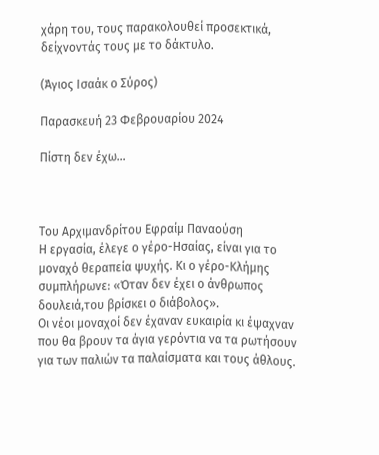χάρη του, τους παρακολουθεί προσεκτικά, δείχνοντάς τους με το δάκτυλο.

(Άγιος Ισαάκ ο Σύρος)

Παρασκευή 23 Φεβρουαρίου 2024

Πίστη δεν έχω…



Του Αρχιμανδρίτου Εφραίμ Παναούση
Η εργασία, έλεγε ο γέρο-Ησαίας, είναι για το μοναχό θεραπεία ψυχής. Κι ο γέρο-Κλήμης συμπλήρωνε: «Όταν δεν έχει ο άνθρωπος δουλειά,του βρίσκει ο διάβολος».
Οι νέοι μοναχοί δεν έχαναν ευκαιρία κι έψαχναν που θα βρουν τα άγια γερόντια να τα ρωτήσουν για των παλιών τα παλαίσματα και τους άθλους.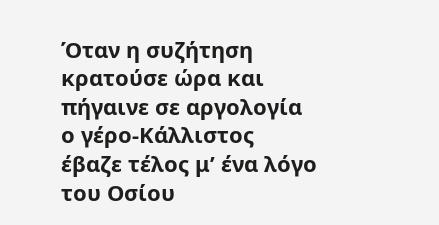Όταν η συζήτηση κρατούσε ώρα και πήγαινε σε αργολογία ο γέρο-Κάλλιστος έβαζε τέλος μ’ ένα λόγο του Οσίου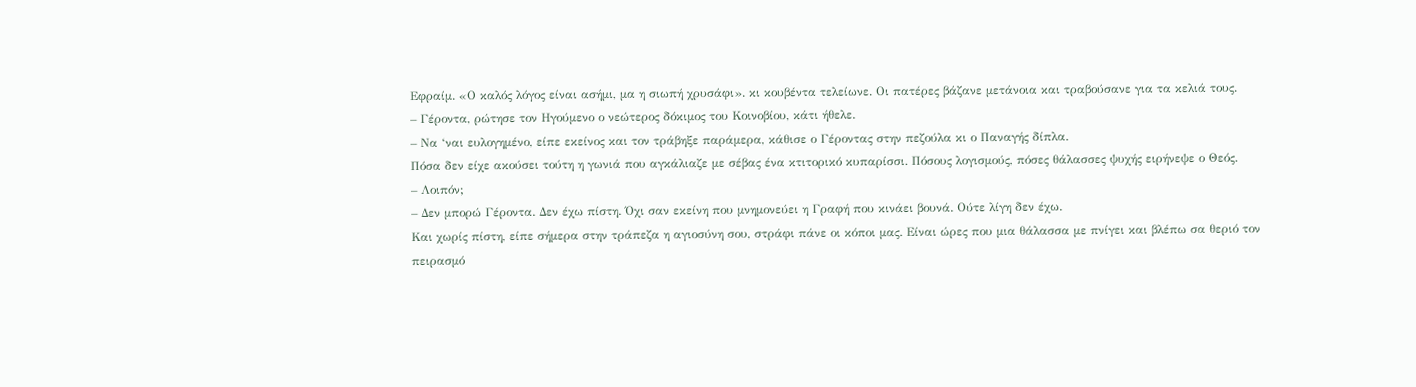Εφραίμ. «Ο καλός λόγος είναι ασήμι, μα η σιωπή χρυσάφι». κι κουβέντα τελείωνε. Οι πατέρες βάζανε μετάνοια και τραβούσανε για τα κελιά τους.
– Γέροντα, ρώτησε τον Ηγούμενο ο νεώτερος δόκιμος του Κοινοβίου, κάτι ήθελε.
– Να ‘ναι ευλογημένο, είπε εκείνος και τον τράβηξε παράμερα, κάθισε ο Γέροντας στην πεζούλα κι ο Παναγής δίπλα.
Πόσα δεν είχε ακούσει τούτη η γωνιά που αγκάλιαζε με σέβας ένα κτιτορικό κυπαρίσσι. Πόσους λογισμούς, πόσες θάλασσες ψυχής ειρήνεψε ο Θεός.
– Λοιπόν;
– Δεν μπορώ Γέροντα. Δεν έχω πίστη. Όχι σαν εκείνη που μνημονεύει η Γραφή που κινάει βουνά. Ούτε λίγη δεν έχω.
Και χωρίς πίστη, είπε σήμερα στην τράπεζα η αγιοσύνη σου, στράφι πάνε οι κόποι μας. Είναι ώρες που μια θάλασσα με πνίγει και βλέπω σα θεριό τον πειρασμό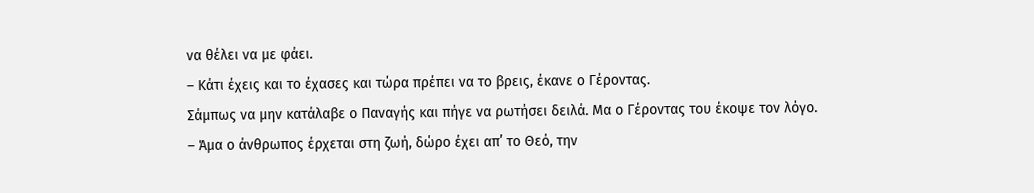να θέλει να με φάει.
– Κάτι έχεις και το έχασες και τώρα πρέπει να το βρεις, έκανε ο Γέροντας.
Σάμπως να μην κατάλαβε ο Παναγής και πήγε να ρωτήσει δειλά. Μα ο Γέροντας του έκοψε τον λόγο.
– Άμα ο άνθρωπος έρχεται στη ζωή, δώρο έχει απ’ το Θεό, την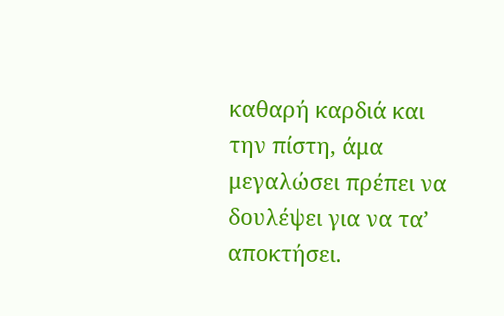καθαρή καρδιά και την πίστη, άμα μεγαλώσει πρέπει να δουλέψει για να τα’ αποκτήσει.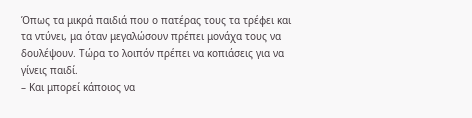Όπως τα μικρά παιδιά που ο πατέρας τους τα τρέφει και τα ντύνει, μα όταν μεγαλώσουν πρέπει μονάχα τους να δουλέψουν. Τώρα το λοιπόν πρέπει να κοπιάσεις για να γίνεις παιδί.
– Και μπορεί κάποιος να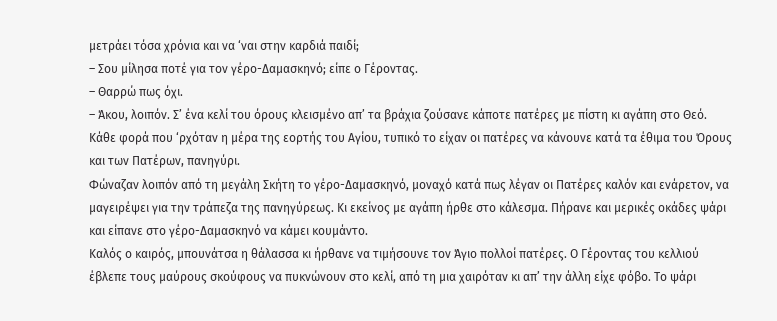μετράει τόσα χρόνια και να ‘ναι στην καρδιά παιδί;
– Σου μίλησα ποτέ για τον γέρο-Δαμασκηνό; είπε ο Γέροντας.
– Θαρρώ πως όχι.
– Άκου, λοιπόν. Σ’ ένα κελί του όρους κλεισμένο απ’ τα βράχια ζούσανε κάποτε πατέρες με πίστη κι αγάπη στο Θεό. Κάθε φορά που ‘ρχόταν η μέρα της εορτής του Αγίου, τυπικό το είχαν οι πατέρες να κάνουνε κατά τα έθιμα του Όρους και των Πατέρων, πανηγύρι.
Φώναζαν λοιπόν από τη μεγάλη Σκήτη το γέρο-Δαμασκηνό, μοναχό κατά πως λέγαν οι Πατέρες καλόν και ενάρετον, να μαγειρέψει για την τράπεζα της πανηγύρεως. Κι εκείνος με αγάπη ήρθε στο κάλεσμα. Πήρανε και μερικές οκάδες ψάρι και είπανε στο γέρο-Δαμασκηνό να κάμει κουμάντο.
Καλός ο καιρός, μπουνάτσα η θάλασσα κι ήρθανε να τιμήσουνε τον Άγιο πολλοί πατέρες. Ο Γέροντας του κελλιού έβλεπε τους μαύρους σκούφους να πυκνώνουν στο κελί, από τη μια χαιρόταν κι απ’ την άλλη είχε φόβο. Το ψάρι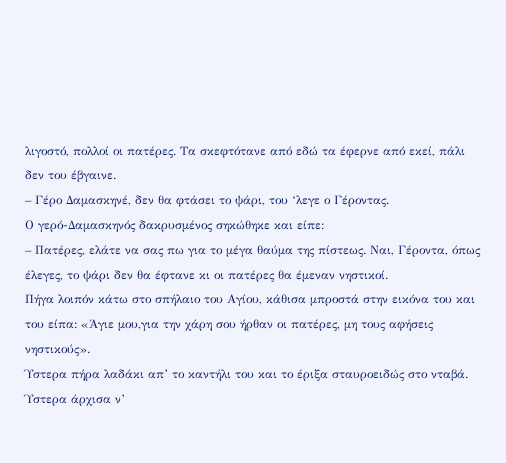λιγοστό, πολλοί οι πατέρες. Τα σκεφτότανε από εδώ τα έφερνε από εκεί, πάλι δεν του έβγαινε.
– Γέρο Δαμασκηνέ, δεν θα φτάσει το ψάρι, του ‘λεγε ο Γέροντας.
Ο γερό-Δαμασκηνός δακρυσμένος σηκώθηκε και είπε:
– Πατέρες, ελάτε να σας πω για το μέγα θαύμα της πίστεως. Ναι, Γέροντα, όπως έλεγες, το ψάρι δεν θα έφτανε κι οι πατέρες θα έμεναν νηστικοί.
Πήγα λοιπόν κάτω στο σπήλαιο του Αγίου, κάθισα μπροστά στην εικόνα του και του είπα: «Άγιε μου,για την χάρη σου ήρθαν οι πατέρες, μη τους αφήσεις νηστικούς».
Ύστερα πήρα λαδάκι απ’ το καντήλι του και το έριξα σταυροειδώς στο νταβά. Ύστερα άρχισα ν’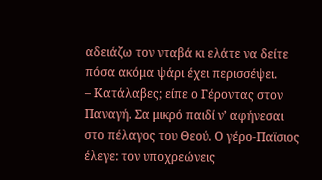αδειάζω τον νταβά κι ελάτε να δείτε πόσα ακόμα ψάρι έχει περισσέψει.
– Κατάλαβες; είπε ο Γέροντας στον Παναγή. Σα μικρό παιδί ν’ αφήνεσαι στο πέλαγος του Θεού. Ο γέρο-Παϊσιος έλεγε: τον υποχρεώνεις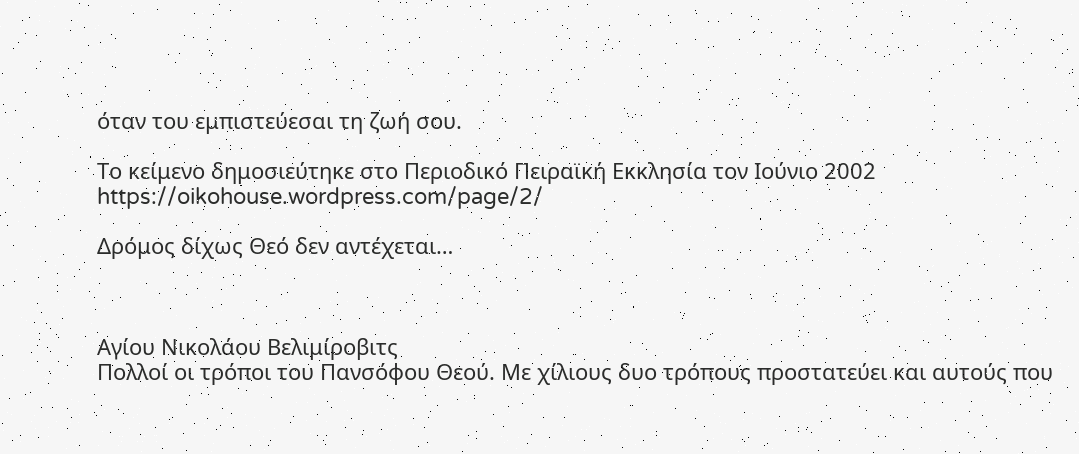όταν του εμπιστεύεσαι τη ζωή σου.

Το κείμενο δημοσιεύτηκε στο Περιοδικό Πειραϊκή Εκκλησία τον Ιούνιο 2002
https://oikohouse.wordpress.com/page/2/

Δρόμος δίχως Θεό δεν αντέχεται…



Αγίου Νικολάου Βελιμίροβιτς
Πολλοί οι τρόποι του Πανσόφου Θεού. Με χίλιους δυο τρόπους προστατεύει και αυτούς που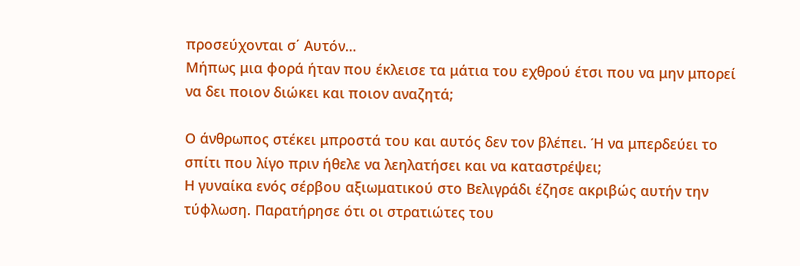προσεύχονται σ΄ Αυτόν…
Μήπως μια φορά ήταν που έκλεισε τα μάτια του εχθρού έτσι που να μην μπορεί να δει ποιον διώκει και ποιον αναζητά;

Ο άνθρωπος στέκει μπροστά του και αυτός δεν τον βλέπει. Ή να μπερδεύει το σπίτι που λίγο πριν ήθελε να λεηλατήσει και να καταστρέψει;
Η γυναίκα ενός σέρβου αξιωματικού στο Βελιγράδι έζησε ακριβώς αυτήν την τύφλωση. Παρατήρησε ότι οι στρατιώτες του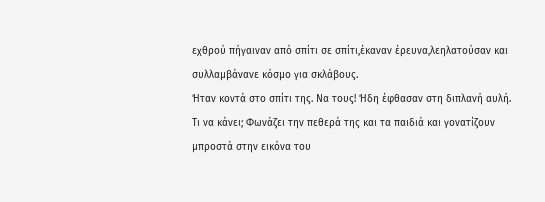εχθρού πήγαιναν από σπίτι σε σπίτι,έκαναν έρευνα,λεηλατούσαν και συλλαμβάνανε κόσμο για σκλάβους.
Ήταν κοντά στο σπίτι της. Να τους! Ήδη έφθασαν στη διπλανή αυλή. Τι να κάνει; Φωνάζει την πεθερά της και τα παιδιά και γονατίζουν μπροστά στην εικόνα του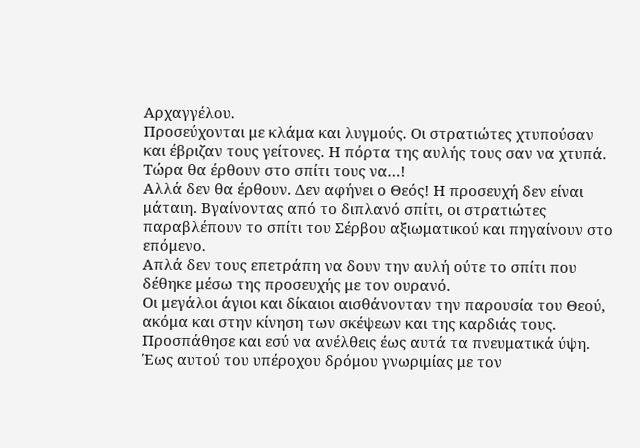Αρχαγγέλου.
Προσεύχονται με κλάμα και λυγμούς. Οι στρατιώτες χτυπούσαν και έβριζαν τους γείτονες. Η πόρτα της αυλής τους σαν να χτυπά. Τώρα θα έρθουν στο σπίτι τους να…!
Αλλά δεν θα έρθουν. Δεν αφήνει ο Θεός! Η προσευχή δεν είναι μάταιη. Βγαίνοντας από το διπλανό σπίτι, οι στρατιώτες παραβλέπουν το σπίτι του Σέρβου αξιωματικού και πηγαίνουν στο επόμενο.
Απλά δεν τους επετράπη να δουν την αυλή ούτε το σπίτι που δέθηκε μέσω της προσευχής με τον ουρανό.
Οι μεγάλοι άγιοι και δίκαιοι αισθάνονταν την παρουσία του Θεού, ακόμα και στην κίνηση των σκέψεων και της καρδιάς τους.
Προσπάθησε και εσύ να ανέλθεις έως αυτά τα πνευματικά ύψη. Έως αυτού του υπέροχου δρόμου γνωριμίας με τον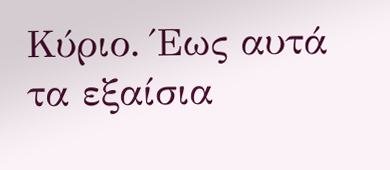Κύριο. Έως αυτά τα εξαίσια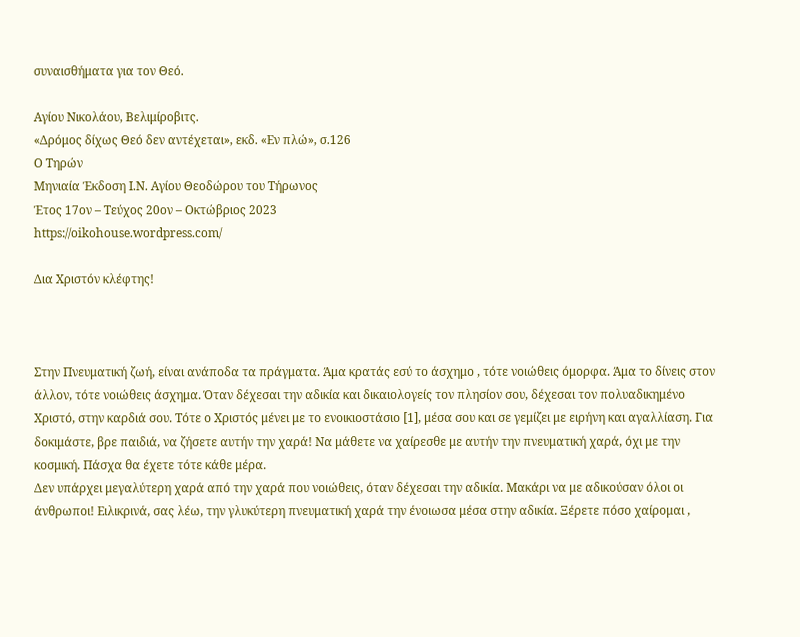συναισθήματα για τον Θεό.

Αγίου Νικολάου, Βελιμίροβιτς.
«Δρόμος δίχως Θεό δεν αντέχεται», εκδ. «Εν πλώ», σ.126
Ο Τηρών
Μηνιαία Έκδοση Ι.Ν. Αγίου Θεοδώρου του Τήρωνος
Έτος 17ον – Τεύχος 20ον – Οκτώβριος 2023
https://oikohouse.wordpress.com/

Δια Χριστόν κλέφτης!



Στην Πνευματική ζωή, είναι ανάποδα τα πράγματα. Άμα κρατάς εσύ το άσχημο , τότε νοιώθεις όμορφα. Άμα το δίνεις στον άλλον, τότε νοιώθεις άσχημα. Όταν δέχεσαι την αδικία και δικαιολογείς τον πλησίον σου, δέχεσαι τον πολυαδικημένο Χριστό, στην καρδιά σου. Τότε ο Χριστός μένει με το ενοικιοστάσιο [1], μέσα σου και σε γεμίζει με ειρήνη και αγαλλίαση. Για δοκιμάστε, βρε παιδιά, να ζήσετε αυτήν την χαρά! Να μάθετε να χαίρεσθε με αυτήν την πνευματική χαρά, όχι με την κοσμική. Πάσχα θα έχετε τότε κάθε μέρα.
Δεν υπάρχει μεγαλύτερη χαρά από την χαρά που νοιώθεις, όταν δέχεσαι την αδικία. Μακάρι να με αδικούσαν όλοι οι άνθρωποι! Ειλικρινά, σας λέω, την γλυκύτερη πνευματική χαρά την ένοιωσα μέσα στην αδικία. Ξέρετε πόσο χαίρομαι ,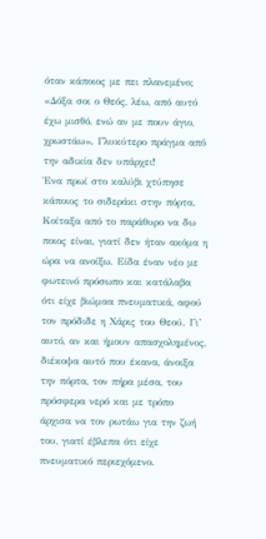όταν κάποιος με πει πλανεμένο; «Δόξα σοι ο Θεός, λέω, από αυτό έχω μισθό, ενώ αν με πουν άγιο, χρωστάω». Γλυκύτερο πράγμα από την αδικία δεν υπάρχει!
Ένα πρωί στο καλύβι χτύπησε κάποιος το σιδεράκι στην πόρτα. Κοίταξα από το παράθυρο να δω ποιος είναι, γιατί δεν ήταν ακόμα η ώρα να ανοίξω. Είδα έναν νέο με φωτεινό πρόσωπο και κατάλαβα ότι είχε βιώμαα πνευματικά, αφού τον πρόδιδε η Χάρις του Θεού. Γι’ αυτό, αν και ήμουν απασχολημένος, διέκοψα αυτό που έκανα, άνοιξα την πόρτα, τον πήρα μέσα, του πρόσφερα νερό και με τρόπο άρχισα να τον ρωτάω για την ζωή του, γιατί έβλεπα ότι είχε πνευματικό περιεχόμενο.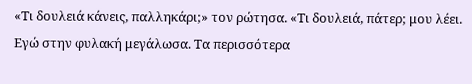«Τι δουλειά κάνεις, παλληκάρι;» τον ρώτησα. «Τι δουλειά, πάτερ; μου λέει. Εγώ στην φυλακή μεγάλωσα. Τα περισσότερα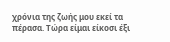χρόνια της ζωής μου εκεί τα πέρασα. Τώρα είμαι είκοσι έξι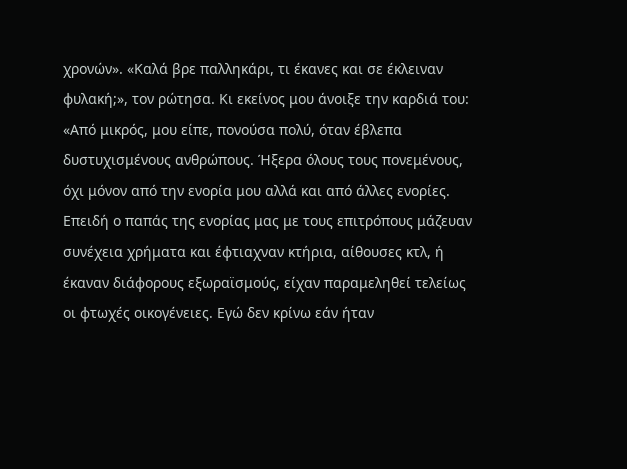χρονών». «Καλά βρε παλληκάρι, τι έκανες και σε έκλειναν φυλακή;», τον ρώτησα. Κι εκείνος μου άνοιξε την καρδιά του: «Από μικρός, μου είπε, πονούσα πολύ, όταν έβλεπα δυστυχισμένους ανθρώπους. Ήξερα όλους τους πονεμένους, όχι μόνον από την ενορία μου αλλά και από άλλες ενορίες. Επειδή ο παπάς της ενορίας μας με τους επιτρόπους μάζευαν συνέχεια χρήματα και έφτιαχναν κτήρια, αίθουσες κτλ, ή έκαναν διάφορους εξωραϊσμούς, είχαν παραμεληθεί τελείως οι φτωχές οικογένειες. Εγώ δεν κρίνω εάν ήταν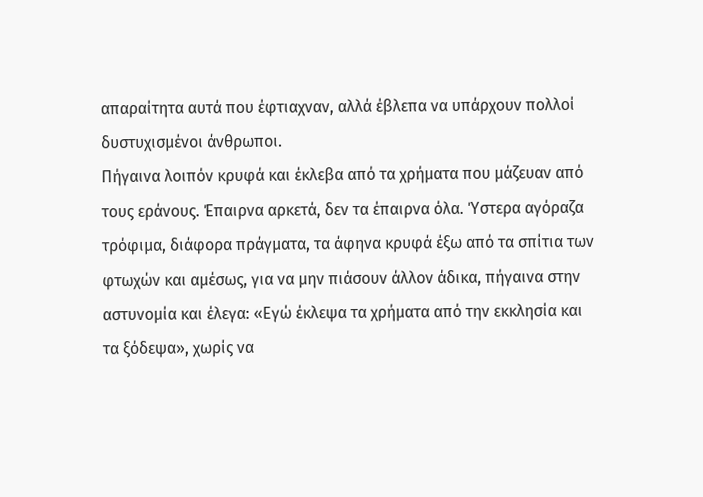απαραίτητα αυτά που έφτιαχναν, αλλά έβλεπα να υπάρχουν πολλοί δυστυχισμένοι άνθρωποι.
Πήγαινα λοιπόν κρυφά και έκλεβα από τα χρήματα που μάζευαν από τους εράνους. Έπαιρνα αρκετά, δεν τα έπαιρνα όλα. Ύστερα αγόραζα τρόφιμα, διάφορα πράγματα, τα άφηνα κρυφά έξω από τα σπίτια των φτωχών και αμέσως, για να μην πιάσουν άλλον άδικα, πήγαινα στην αστυνομία και έλεγα: «Εγώ έκλεψα τα χρήματα από την εκκλησία και τα ξόδεψα», χωρίς να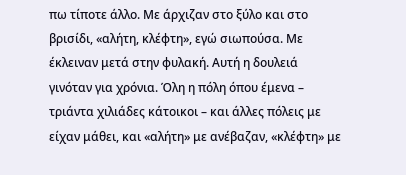πω τίποτε άλλο. Με άρχιζαν στο ξύλο και στο βρισίδι, «αλήτη, κλέφτη», εγώ σιωπούσα. Με έκλειναν μετά στην φυλακή. Αυτή η δουλειά γινόταν για χρόνια. Όλη η πόλη όπου έμενα – τριάντα χιλιάδες κάτοικοι – και άλλες πόλεις με είχαν μάθει, και «αλήτη» με ανέβαζαν, «κλέφτη» με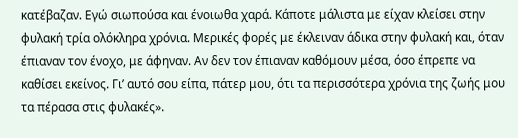κατέβαζαν. Εγώ σιωπούσα και ένοιωθα χαρά. Κάποτε μάλιστα με είχαν κλείσει στην φυλακή τρία ολόκληρα χρόνια. Μερικές φορές με έκλειναν άδικα στην φυλακή και, όταν έπιαναν τον ένοχο, με άφηναν. Αν δεν τον έπιαναν καθόμουν μέσα, όσο έπρεπε να καθίσει εκείνος. Γι’ αυτό σου είπα, πάτερ μου, ότι τα περισσότερα χρόνια της ζωής μου τα πέρασα στις φυλακές».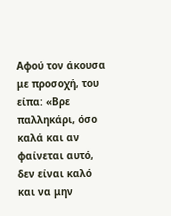Αφού τον άκουσα με προσοχή, του είπα: «Βρε παλληκάρι, όσο καλά και αν φαίνεται αυτό, δεν είναι καλό και να μην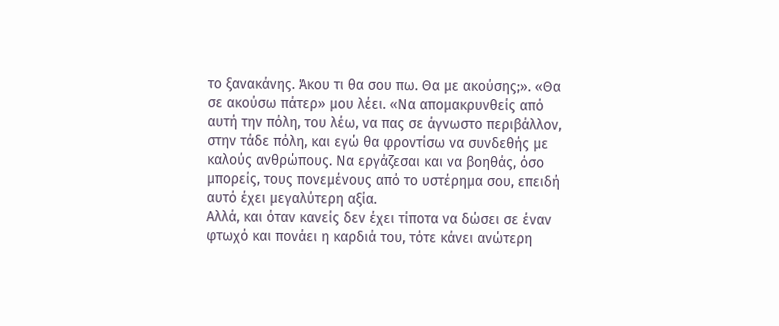το ξανακάνης. Άκου τι θα σου πω. Θα με ακούσης;». «Θα σε ακούσω πάτερ» μου λέει. «Να απομακρυνθείς από αυτή την πόλη, του λέω, να πας σε άγνωστο περιβάλλον, στην τάδε πόλη, και εγώ θα φροντίσω να συνδεθής με καλούς ανθρώπους. Να εργάζεσαι και να βοηθάς, όσο μπορείς, τους πονεμένους από το υστέρημα σου, επειδή αυτό έχει μεγαλύτερη αξία.
Αλλά, και όταν κανείς δεν έχει τίποτα να δώσει σε έναν φτωχό και πονάει η καρδιά του, τότε κάνει ανώτερη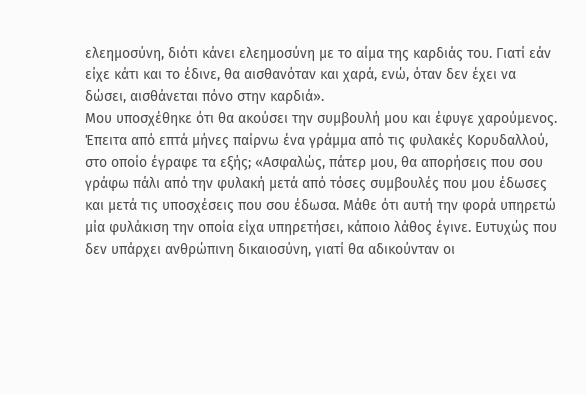ελεημοσύνη, διότι κάνει ελεημοσύνη με το αίμα της καρδιάς του. Γιατί εάν είχε κάτι και το έδινε, θα αισθανόταν και χαρά, ενώ, όταν δεν έχει να δώσει, αισθάνεται πόνο στην καρδιά».
Μου υποσχέθηκε ότι θα ακούσει την συμβουλή μου και έφυγε χαρούμενος. Έπειτα από επτά μήνες παίρνω ένα γράμμα από τις φυλακές Κορυδαλλού, στο οποίο έγραφε τα εξής; «Ασφαλώς, πάτερ μου, θα απορήσεις που σου γράφω πάλι από την φυλακή μετά από τόσες συμβουλές που μου έδωσες και μετά τις υποσχέσεις που σου έδωσα. Μάθε ότι αυτή την φορά υπηρετώ μία φυλάκιση την οποία είχα υπηρετήσει, κάποιο λάθος έγινε. Ευτυχώς που δεν υπάρχει ανθρώπινη δικαιοσύνη, γιατί θα αδικούνταν οι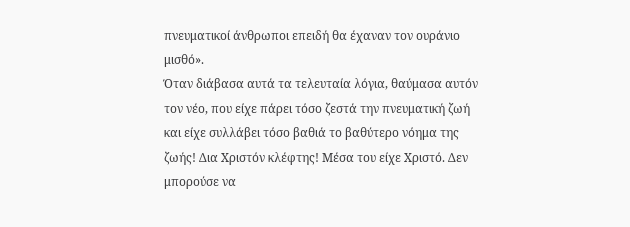πνευματικοί άνθρωποι επειδή θα έχαναν τον ουράνιο μισθό».
Όταν διάβασα αυτά τα τελευταία λόγια, θαύμασα αυτόν τον νέο, που είχε πάρει τόσο ζεστά την πνευματική ζωή και είχε συλλάβει τόσο βαθιά το βαθύτερο νόημα της ζωής! Δια Χριστόν κλέφτης! Μέσα του είχε Χριστό. Δεν μπορούσε να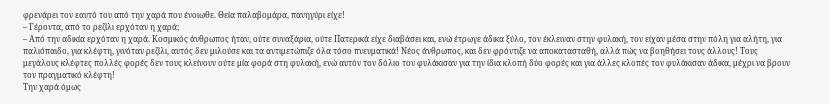φρενάρει τον εαυτό του από την χαρά που ένοιωθε. Θεία παλαβομάρα, πανηγύρι είχε!
– Γέροντα, από το ρεζίλι ερχόταν η χαρά;
– Από την αδικία ερχόταν η χαρά. Κοσμικός άνθρωπος ήταν, ούτε συναξάρια, ούτε Πατερικά είχε διαβάσει και, ενώ έτρωγε άδικα ξύλο, τον έκλειναν στην φυλακή, τον είχαν μέσα στην πόλη για αλήτη, για παλιόπαιδο, για κλέφτη, γινόταν ρεζίλι, αυτός δεν μιλούσε και τα αντιμετώπιζε όλα τόσο πνευματικά! Νέος άνθρωπος, και δεν φρόντιζε να αποκατασταθή, αλλά πώς να βοηθήσει τους άλλους! Τους μεγάλους κλέφτες πολλές φορές δεν τους κλείνουν ούτε μία φορά στη φυλακή, ενώ αυτόν τον δόλιο τον φυλάκισαν για την ίδια κλοπή δύο φορές και για άλλες κλοπές τον φυλάκισαν άδικα, μέχρι να βρουν τον πραγματικό κλέφτη!
Την χαρά όμως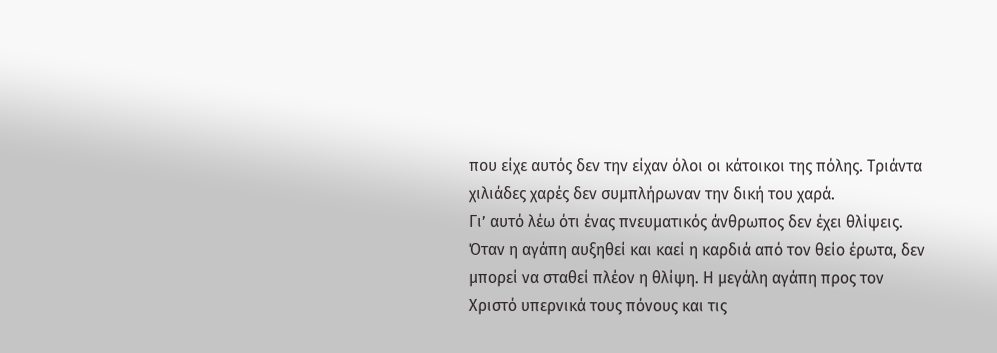που είχε αυτός δεν την είχαν όλοι οι κάτοικοι της πόλης. Τριάντα χιλιάδες χαρές δεν συμπλήρωναν την δική του χαρά.
Γι’ αυτό λέω ότι ένας πνευματικός άνθρωπος δεν έχει θλίψεις. Όταν η αγάπη αυξηθεί και καεί η καρδιά από τον θείο έρωτα, δεν μπορεί να σταθεί πλέον η θλίψη. Η μεγάλη αγάπη προς τον Χριστό υπερνικά τους πόνους και τις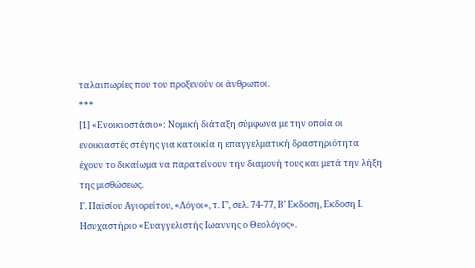ταλαιπωρίες που του προξενούν οι άνθρωποι.
***
[1] «Ενοικιοστάσιο»: Νομική διάταξη σύμφωνα με την οποία οι ενοικιαστές στέγης για κατοικία η επαγγελματική δραστηριότητα έχουν το δικαίωμα να παρατείνουν την διαμονή τους και μετά την λήξη της μισθώσεως.
Γ. Παϊσίου Αγιορείτου, «Λόγοι», τ. Γ’, σελ. 74-77, Β’ Εκδοση, Εκδοση Ι. Ησυχαστήριο «Ευαγγελιστής Ιωαννης ο Θεολόγος».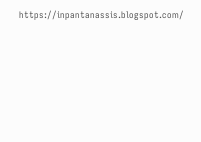https://inpantanassis.blogspot.com/